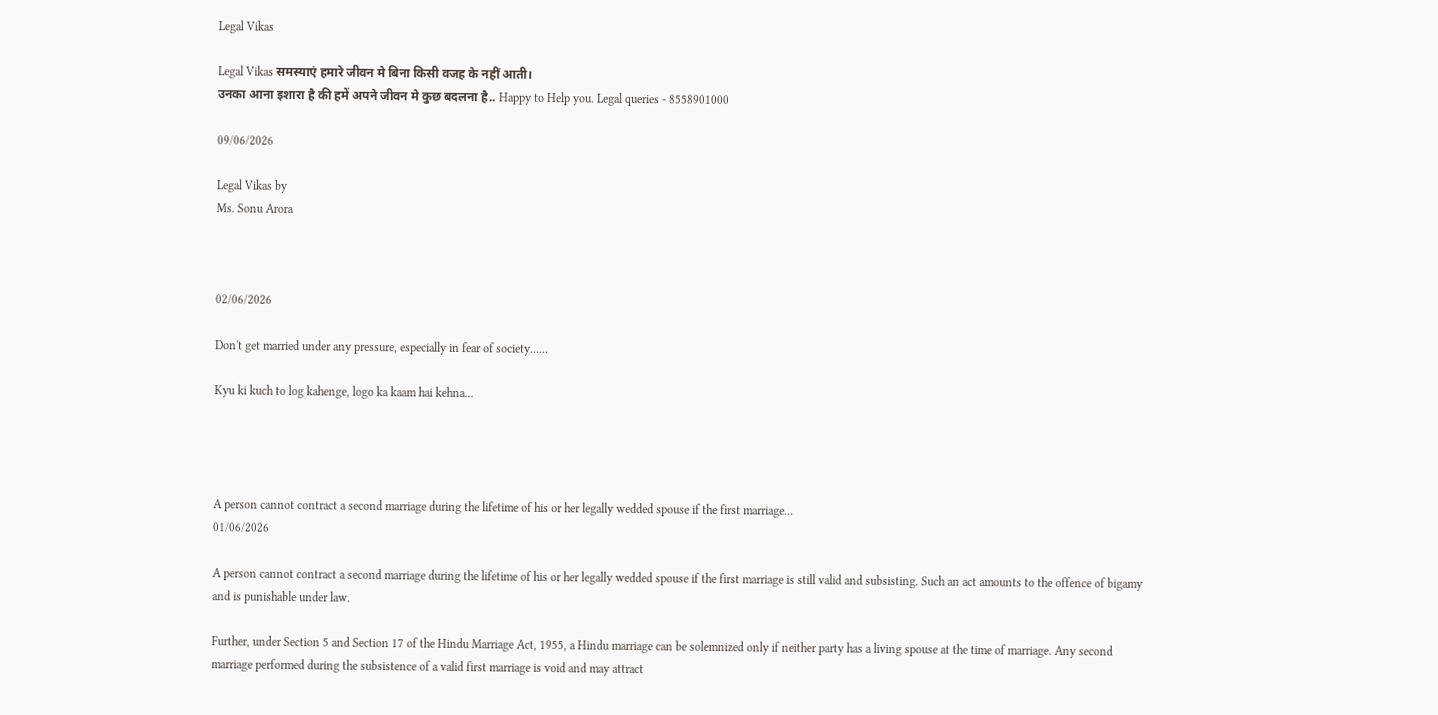Legal Vikas

Legal Vikas समस्याएं हमारे जीवन मे बिना किसी वजह के नहीं आती।
उनका आना इशारा है की हमें अपने जीवन मे कुछ बदलना है.. Happy to Help you. Legal queries - 8558901000

09/06/2026

Legal Vikas by
Ms. Sonu Arora



02/06/2026

Don't get married under any pressure, especially in fear of society......

Kyu ki kuch to log kahenge, logo ka kaam hai kehna...




A person cannot contract a second marriage during the lifetime of his or her legally wedded spouse if the first marriage...
01/06/2026

A person cannot contract a second marriage during the lifetime of his or her legally wedded spouse if the first marriage is still valid and subsisting. Such an act amounts to the offence of bigamy and is punishable under law.

Further, under Section 5 and Section 17 of the Hindu Marriage Act, 1955, a Hindu marriage can be solemnized only if neither party has a living spouse at the time of marriage. Any second marriage performed during the subsistence of a valid first marriage is void and may attract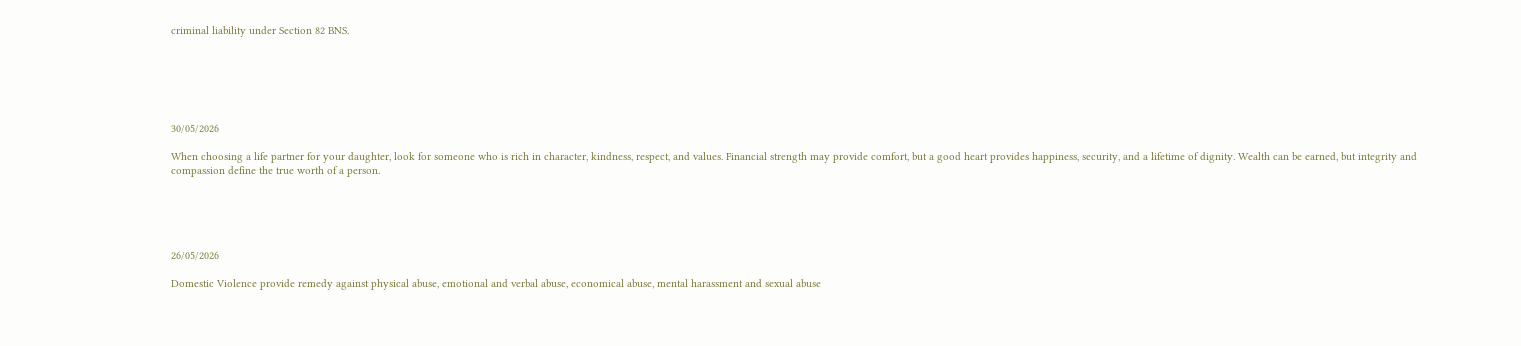criminal liability under Section 82 BNS.






30/05/2026

When choosing a life partner for your daughter, look for someone who is rich in character, kindness, respect, and values. Financial strength may provide comfort, but a good heart provides happiness, security, and a lifetime of dignity. Wealth can be earned, but integrity and compassion define the true worth of a person.





26/05/2026

Domestic Violence provide remedy against physical abuse, emotional and verbal abuse, economical abuse, mental harassment and sexual abuse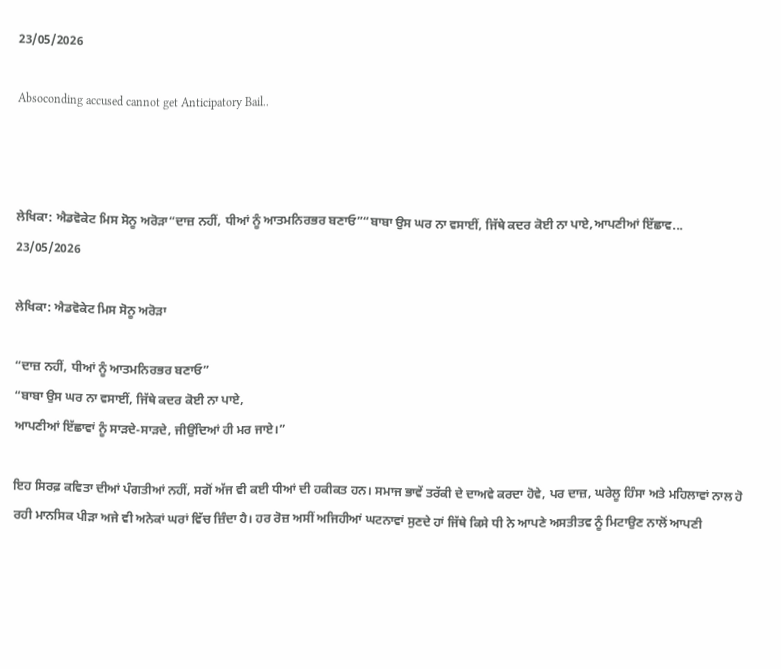23/05/2026

Absoconding accused cannot get Anticipatory Bail..



ਲੇਖਿਕਾ: ਐਡਵੋਕੇਟ ਮਿਸ ਸੋਨੂ ਅਰੋੜਾ“ਦਾਜ਼ ਨਹੀਂ, ਧੀਆਂ ਨੂੰ ਆਤਮਨਿਰਭਰ ਬਣਾਓ”“ਬਾਬਾ ਉਸ ਘਰ ਨਾ ਵਸਾਈਂ, ਜਿੱਥੇ ਕਦਰ ਕੋਈ ਨਾ ਪਾਏ,ਆਪਣੀਆਂ ਇੱਛਾਵ...
23/05/2026

ਲੇਖਿਕਾ: ਐਡਵੋਕੇਟ ਮਿਸ ਸੋਨੂ ਅਰੋੜਾ

“ਦਾਜ਼ ਨਹੀਂ, ਧੀਆਂ ਨੂੰ ਆਤਮਨਿਰਭਰ ਬਣਾਓ”
“ਬਾਬਾ ਉਸ ਘਰ ਨਾ ਵਸਾਈਂ, ਜਿੱਥੇ ਕਦਰ ਕੋਈ ਨਾ ਪਾਏ,
ਆਪਣੀਆਂ ਇੱਛਾਵਾਂ ਨੂੰ ਸਾੜਦੇ-ਸਾੜਦੇ, ਜੀਉਂਦਿਆਂ ਹੀ ਮਰ ਜਾਏ।”

ਇਹ ਸਿਰਫ਼ ਕਵਿਤਾ ਦੀਆਂ ਪੰਗਤੀਆਂ ਨਹੀਂ, ਸਗੋਂ ਅੱਜ ਵੀ ਕਈ ਧੀਆਂ ਦੀ ਹਕੀਕਤ ਹਨ। ਸਮਾਜ ਭਾਵੇਂ ਤਰੱਕੀ ਦੇ ਦਾਅਵੇ ਕਰਦਾ ਹੋਵੇ, ਪਰ ਦਾਜ਼, ਘਰੇਲੂ ਹਿੰਸਾ ਅਤੇ ਮਹਿਲਾਵਾਂ ਨਾਲ ਹੋ ਰਹੀ ਮਾਨਸਿਕ ਪੀੜਾ ਅਜੇ ਵੀ ਅਨੇਕਾਂ ਘਰਾਂ ਵਿੱਚ ਜ਼ਿੰਦਾ ਹੈ। ਹਰ ਰੋਜ਼ ਅਸੀਂ ਅਜਿਹੀਆਂ ਘਟਨਾਵਾਂ ਸੁਣਦੇ ਹਾਂ ਜਿੱਥੇ ਕਿਸੇ ਧੀ ਨੇ ਆਪਣੇ ਅਸਤੀਤਵ ਨੂੰ ਮਿਟਾਉਣ ਨਾਲੋਂ ਆਪਣੀ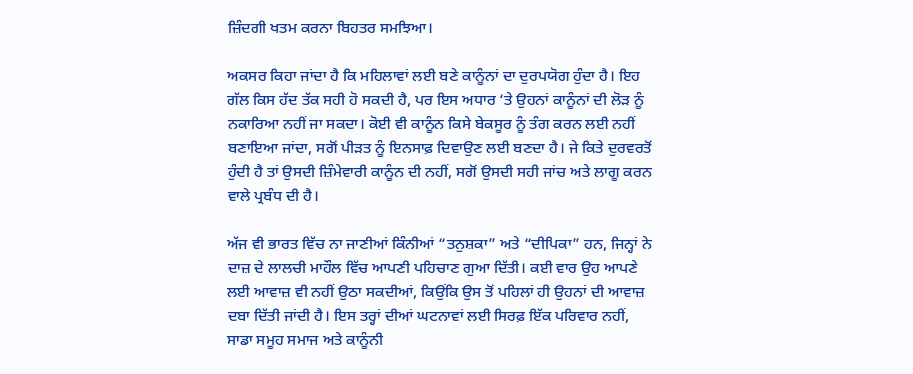ਜ਼ਿੰਦਗੀ ਖਤਮ ਕਰਨਾ ਬਿਹਤਰ ਸਮਝਿਆ।

ਅਕਸਰ ਕਿਹਾ ਜਾਂਦਾ ਹੈ ਕਿ ਮਹਿਲਾਵਾਂ ਲਈ ਬਣੇ ਕਾਨੂੰਨਾਂ ਦਾ ਦੁਰਪਯੋਗ ਹੁੰਦਾ ਹੈ। ਇਹ ਗੱਲ ਕਿਸ ਹੱਦ ਤੱਕ ਸਹੀ ਹੋ ਸਕਦੀ ਹੈ, ਪਰ ਇਸ ਅਧਾਰ ‘ਤੇ ਉਹਨਾਂ ਕਾਨੂੰਨਾਂ ਦੀ ਲੋੜ ਨੂੰ ਨਕਾਰਿਆ ਨਹੀਂ ਜਾ ਸਕਦਾ। ਕੋਈ ਵੀ ਕਾਨੂੰਨ ਕਿਸੇ ਬੇਕਸੂਰ ਨੂੰ ਤੰਗ ਕਰਨ ਲਈ ਨਹੀਂ ਬਣਾਇਆ ਜਾਂਦਾ, ਸਗੋਂ ਪੀੜਤ ਨੂੰ ਇਨਸਾਫ਼ ਦਿਵਾਉਣ ਲਈ ਬਣਦਾ ਹੈ। ਜੇ ਕਿਤੇ ਦੁਰਵਰਤੋਂ ਹੁੰਦੀ ਹੈ ਤਾਂ ਉਸਦੀ ਜ਼ਿੰਮੇਵਾਰੀ ਕਾਨੂੰਨ ਦੀ ਨਹੀਂ, ਸਗੋਂ ਉਸਦੀ ਸਹੀ ਜਾਂਚ ਅਤੇ ਲਾਗੂ ਕਰਨ ਵਾਲੇ ਪ੍ਰਬੰਧ ਦੀ ਹੈ।

ਅੱਜ ਵੀ ਭਾਰਤ ਵਿੱਚ ਨਾ ਜਾਣੀਆਂ ਕਿੰਨੀਆਂ “ਤਨੁਸ਼ਕਾ” ਅਤੇ “ਦੀਪਿਕਾ” ਹਨ, ਜਿਨ੍ਹਾਂ ਨੇ ਦਾਜ਼ ਦੇ ਲਾਲਚੀ ਮਾਹੌਲ ਵਿੱਚ ਆਪਣੀ ਪਹਿਚਾਣ ਗੁਆ ਦਿੱਤੀ। ਕਈ ਵਾਰ ਉਹ ਆਪਣੇ ਲਈ ਆਵਾਜ਼ ਵੀ ਨਹੀਂ ਉਠਾ ਸਕਦੀਆਂ, ਕਿਉਂਕਿ ਉਸ ਤੋਂ ਪਹਿਲਾਂ ਹੀ ਉਹਨਾਂ ਦੀ ਆਵਾਜ਼ ਦਬਾ ਦਿੱਤੀ ਜਾਂਦੀ ਹੈ। ਇਸ ਤਰ੍ਹਾਂ ਦੀਆਂ ਘਟਨਾਵਾਂ ਲਈ ਸਿਰਫ਼ ਇੱਕ ਪਰਿਵਾਰ ਨਹੀਂ, ਸਾਡਾ ਸਮੂਹ ਸਮਾਜ ਅਤੇ ਕਾਨੂੰਨੀ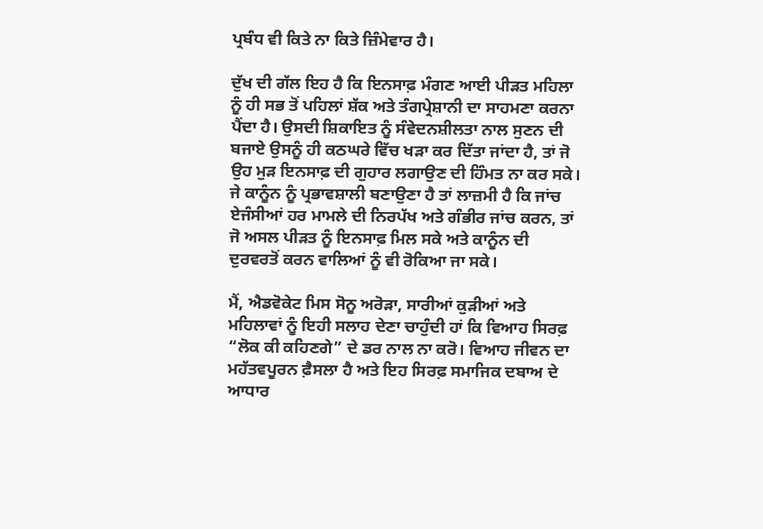ਪ੍ਰਬੰਧ ਵੀ ਕਿਤੇ ਨਾ ਕਿਤੇ ਜ਼ਿੰਮੇਵਾਰ ਹੈ।

ਦੁੱਖ ਦੀ ਗੱਲ ਇਹ ਹੈ ਕਿ ਇਨਸਾਫ਼ ਮੰਗਣ ਆਈ ਪੀੜਤ ਮਹਿਲਾ ਨੂੰ ਹੀ ਸਭ ਤੋਂ ਪਹਿਲਾਂ ਸ਼ੱਕ ਅਤੇ ਤੰਗਪ੍ਰੇਸ਼ਾਨੀ ਦਾ ਸਾਹਮਣਾ ਕਰਨਾ ਪੈਂਦਾ ਹੈ। ਉਸਦੀ ਸ਼ਿਕਾਇਤ ਨੂੰ ਸੰਵੇਦਨਸ਼ੀਲਤਾ ਨਾਲ ਸੁਣਨ ਦੀ ਬਜਾਏ ਉਸਨੂੰ ਹੀ ਕਠਘਰੇ ਵਿੱਚ ਖੜਾ ਕਰ ਦਿੱਤਾ ਜਾਂਦਾ ਹੈ, ਤਾਂ ਜੋ ਉਹ ਮੁੜ ਇਨਸਾਫ਼ ਦੀ ਗੁਹਾਰ ਲਗਾਉਣ ਦੀ ਹਿੰਮਤ ਨਾ ਕਰ ਸਕੇ। ਜੇ ਕਾਨੂੰਨ ਨੂੰ ਪ੍ਰਭਾਵਸ਼ਾਲੀ ਬਣਾਉਣਾ ਹੈ ਤਾਂ ਲਾਜ਼ਮੀ ਹੈ ਕਿ ਜਾਂਚ ਏਜੰਸੀਆਂ ਹਰ ਮਾਮਲੇ ਦੀ ਨਿਰਪੱਖ ਅਤੇ ਗੰਭੀਰ ਜਾਂਚ ਕਰਨ, ਤਾਂ ਜੋ ਅਸਲ ਪੀੜਤ ਨੂੰ ਇਨਸਾਫ਼ ਮਿਲ ਸਕੇ ਅਤੇ ਕਾਨੂੰਨ ਦੀ ਦੁਰਵਰਤੋਂ ਕਰਨ ਵਾਲਿਆਂ ਨੂੰ ਵੀ ਰੋਕਿਆ ਜਾ ਸਕੇ।

ਮੈਂ, ਐਡਵੋਕੇਟ ਮਿਸ ਸੋਨੂ ਅਰੋੜਾ, ਸਾਰੀਆਂ ਕੁੜੀਆਂ ਅਤੇ ਮਹਿਲਾਵਾਂ ਨੂੰ ਇਹੀ ਸਲਾਹ ਦੇਣਾ ਚਾਹੁੰਦੀ ਹਾਂ ਕਿ ਵਿਆਹ ਸਿਰਫ਼ “ਲੋਕ ਕੀ ਕਹਿਣਗੇ” ਦੇ ਡਰ ਨਾਲ ਨਾ ਕਰੋ। ਵਿਆਹ ਜੀਵਨ ਦਾ ਮਹੱਤਵਪੂਰਨ ਫ਼ੈਸਲਾ ਹੈ ਅਤੇ ਇਹ ਸਿਰਫ਼ ਸਮਾਜਿਕ ਦਬਾਅ ਦੇ ਆਧਾਰ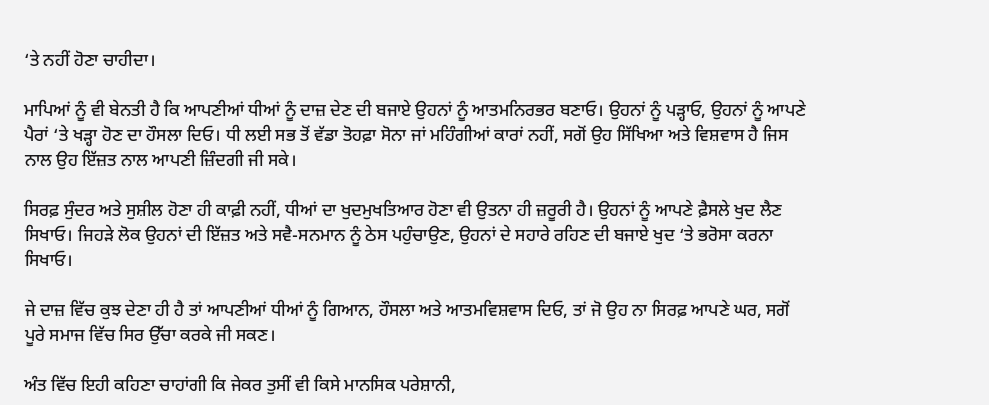‘ਤੇ ਨਹੀਂ ਹੋਣਾ ਚਾਹੀਦਾ।

ਮਾਪਿਆਂ ਨੂੰ ਵੀ ਬੇਨਤੀ ਹੈ ਕਿ ਆਪਣੀਆਂ ਧੀਆਂ ਨੂੰ ਦਾਜ਼ ਦੇਣ ਦੀ ਬਜਾਏ ਉਹਨਾਂ ਨੂੰ ਆਤਮਨਿਰਭਰ ਬਣਾਓ। ਉਹਨਾਂ ਨੂੰ ਪੜ੍ਹਾਓ, ਉਹਨਾਂ ਨੂੰ ਆਪਣੇ ਪੈਰਾਂ ‘ਤੇ ਖੜ੍ਹਾ ਹੋਣ ਦਾ ਹੌਸਲਾ ਦਿਓ। ਧੀ ਲਈ ਸਭ ਤੋਂ ਵੱਡਾ ਤੋਹਫ਼ਾ ਸੋਨਾ ਜਾਂ ਮਹਿੰਗੀਆਂ ਕਾਰਾਂ ਨਹੀਂ, ਸਗੋਂ ਉਹ ਸਿੱਖਿਆ ਅਤੇ ਵਿਸ਼ਵਾਸ ਹੈ ਜਿਸ ਨਾਲ ਉਹ ਇੱਜ਼ਤ ਨਾਲ ਆਪਣੀ ਜ਼ਿੰਦਗੀ ਜੀ ਸਕੇ।

ਸਿਰਫ਼ ਸੁੰਦਰ ਅਤੇ ਸੁਸ਼ੀਲ ਹੋਣਾ ਹੀ ਕਾਫ਼ੀ ਨਹੀਂ, ਧੀਆਂ ਦਾ ਖੁਦਮੁਖਤਿਆਰ ਹੋਣਾ ਵੀ ਉਤਨਾ ਹੀ ਜ਼ਰੂਰੀ ਹੈ। ਉਹਨਾਂ ਨੂੰ ਆਪਣੇ ਫ਼ੈਸਲੇ ਖੁਦ ਲੈਣ ਸਿਖਾਓ। ਜਿਹੜੇ ਲੋਕ ਉਹਨਾਂ ਦੀ ਇੱਜ਼ਤ ਅਤੇ ਸਵੈ-ਸਨਮਾਨ ਨੂੰ ਠੇਸ ਪਹੁੰਚਾਉਣ, ਉਹਨਾਂ ਦੇ ਸਹਾਰੇ ਰਹਿਣ ਦੀ ਬਜਾਏ ਖੁਦ ‘ਤੇ ਭਰੋਸਾ ਕਰਨਾ ਸਿਖਾਓ।

ਜੇ ਦਾਜ਼ ਵਿੱਚ ਕੁਝ ਦੇਣਾ ਹੀ ਹੈ ਤਾਂ ਆਪਣੀਆਂ ਧੀਆਂ ਨੂੰ ਗਿਆਨ, ਹੌਸਲਾ ਅਤੇ ਆਤਮਵਿਸ਼ਵਾਸ ਦਿਓ, ਤਾਂ ਜੋ ਉਹ ਨਾ ਸਿਰਫ਼ ਆਪਣੇ ਘਰ, ਸਗੋਂ ਪੂਰੇ ਸਮਾਜ ਵਿੱਚ ਸਿਰ ਉੱਚਾ ਕਰਕੇ ਜੀ ਸਕਣ।

ਅੰਤ ਵਿੱਚ ਇਹੀ ਕਹਿਣਾ ਚਾਹਾਂਗੀ ਕਿ ਜੇਕਰ ਤੁਸੀਂ ਵੀ ਕਿਸੇ ਮਾਨਸਿਕ ਪਰੇਸ਼ਾਨੀ,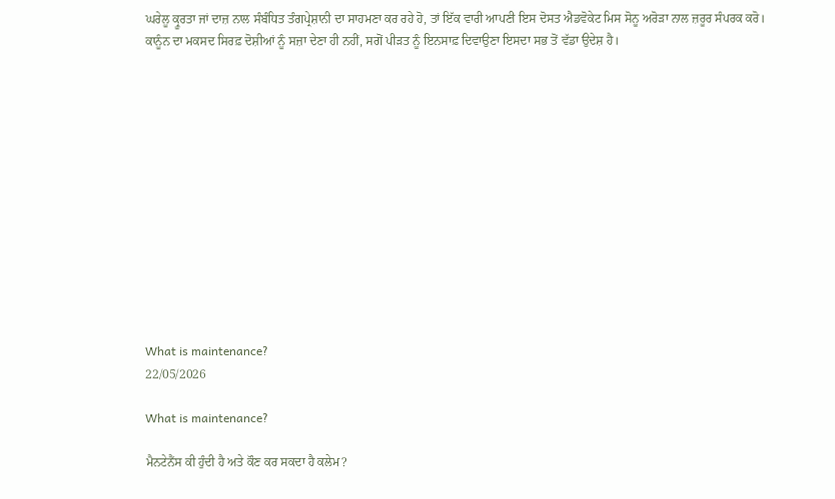ਘਰੇਲੂ ਕ੍ਰੂਰਤਾ ਜਾਂ ਦਾਜ਼ ਨਾਲ ਸੰਬੰਧਿਤ ਤੰਗਪ੍ਰੇਸ਼ਾਨੀ ਦਾ ਸਾਹਮਣਾ ਕਰ ਰਹੇ ਹੋ, ਤਾਂ ਇੱਕ ਵਾਰੀ ਆਪਣੀ ਇਸ ਦੋਸਤ ਐਡਵੋਕੇਟ ਮਿਸ ਸੋਨੂ ਅਰੋੜਾ ਨਾਲ ਜ਼ਰੂਰ ਸੰਪਰਕ ਕਰੋ।
ਕਾਨੂੰਨ ਦਾ ਮਕਸਦ ਸਿਰਫ਼ ਦੋਸ਼ੀਆਂ ਨੂੰ ਸਜ਼ਾ ਦੇਣਾ ਹੀ ਨਹੀਂ, ਸਗੋਂ ਪੀੜਤ ਨੂੰ ਇਨਸਾਫ਼ ਦਿਵਾਉਣਾ ਇਸਦਾ ਸਭ ਤੋਂ ਵੱਡਾ ਉਦੇਸ਼ ਹੈ।













What is maintenance?
22/05/2026

What is maintenance?

ਮੈਨਟੇਨੈਂਸ ਕੀ ਹੁੰਦੀ ਹੈ ਅਤੇ ਕੌਣ ਕਰ ਸਕਦਾ ਹੈ ਕਲੇਮ?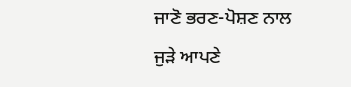ਜਾਣੋ ਭਰਣ-ਪੋਸ਼ਣ ਨਾਲ ਜੁੜੇ ਆਪਣੇ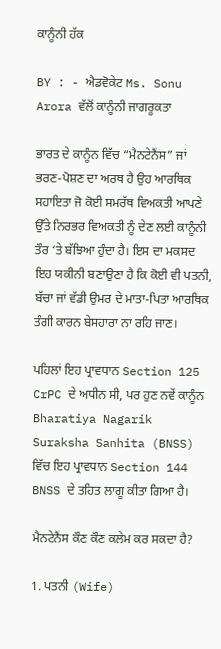ਕਾਨੂੰਨੀ ਹੱਕ

BY : - ਐਡਵੋਕੇਟ Ms. Sonu Arora ਵੱਲੋਂ ਕਾਨੂੰਨੀ ਜਾਗਰੂਕਤਾ

ਭਾਰਤ ਦੇ ਕਾਨੂੰਨ ਵਿੱਚ “ਮੈਨਟੇਨੈਂਸ” ਜਾਂ ਭਰਣ-ਪੋਸ਼ਣ ਦਾ ਅਰਥ ਹੈ ਉਹ ਆਰਥਿਕ ਸਹਾਇਤਾ ਜੋ ਕੋਈ ਸਮਰੱਥ ਵਿਅਕਤੀ ਆਪਣੇ ਉੱਤੇ ਨਿਰਭਰ ਵਿਅਕਤੀ ਨੂੰ ਦੇਣ ਲਈ ਕਾਨੂੰਨੀ ਤੌਰ ‘ਤੇ ਬੱਝਿਆ ਹੁੰਦਾ ਹੈ। ਇਸ ਦਾ ਮਕਸਦ ਇਹ ਯਕੀਨੀ ਬਣਾਉਣਾ ਹੈ ਕਿ ਕੋਈ ਵੀ ਪਤਨੀ, ਬੱਚਾ ਜਾਂ ਵੱਡੀ ਉਮਰ ਦੇ ਮਾਤਾ-ਪਿਤਾ ਆਰਥਿਕ ਤੰਗੀ ਕਾਰਨ ਬੇਸਹਾਰਾ ਨਾ ਰਹਿ ਜਾਣ।

ਪਹਿਲਾਂ ਇਹ ਪ੍ਰਾਵਧਾਨ Section 125 CrPC ਦੇ ਅਧੀਨ ਸੀ, ਪਰ ਹੁਣ ਨਵੇਂ ਕਾਨੂੰਨ Bharatiya Nagarik Suraksha Sanhita (BNSS) ਵਿੱਚ ਇਹ ਪ੍ਰਾਵਧਾਨ Section 144 BNSS ਦੇ ਤਹਿਤ ਲਾਗੂ ਕੀਤਾ ਗਿਆ ਹੈ।

ਮੈਨਟੇਨੈਂਸ ਕੌਣ ਕੌਣ ਕਲੇਮ ਕਰ ਸਕਦਾ ਹੈ?

1. ਪਤਨੀ (Wife)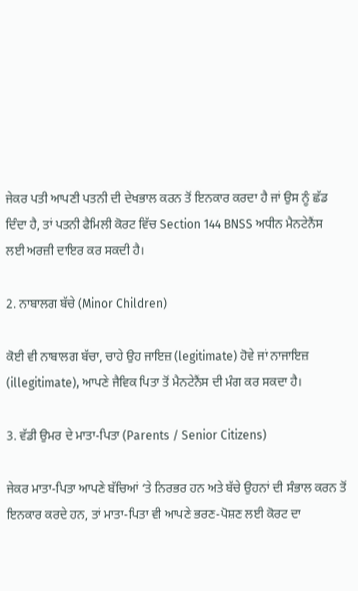ਜੇਕਰ ਪਤੀ ਆਪਣੀ ਪਤਨੀ ਦੀ ਦੇਖਭਾਲ ਕਰਨ ਤੋਂ ਇਨਕਾਰ ਕਰਦਾ ਹੈ ਜਾਂ ਉਸ ਨੂੰ ਛੱਡ ਦਿੰਦਾ ਹੈ, ਤਾਂ ਪਤਨੀ ਫੈਮਿਲੀ ਕੋਰਟ ਵਿੱਚ Section 144 BNSS ਅਧੀਨ ਮੈਨਟੇਨੈਂਸ ਲਈ ਅਰਜ਼ੀ ਦਾਇਰ ਕਰ ਸਕਦੀ ਹੈ।

2. ਨਾਬਾਲਗ ਬੱਚੇ (Minor Children)

ਕੋਈ ਵੀ ਨਾਬਾਲਗ ਬੱਚਾ, ਚਾਹੇ ਉਹ ਜਾਇਜ਼ (legitimate) ਹੋਵੇ ਜਾਂ ਨਾਜਾਇਜ਼ (illegitimate), ਆਪਣੇ ਜੈਵਿਕ ਪਿਤਾ ਤੋਂ ਮੈਨਟੇਨੈਂਸ ਦੀ ਮੰਗ ਕਰ ਸਕਦਾ ਹੈ।

3. ਵੱਡੀ ਉਮਰ ਦੇ ਮਾਤਾ-ਪਿਤਾ (Parents / Senior Citizens)

ਜੇਕਰ ਮਾਤਾ-ਪਿਤਾ ਆਪਣੇ ਬੱਚਿਆਂ ‘ਤੇ ਨਿਰਭਰ ਹਨ ਅਤੇ ਬੱਚੇ ਉਹਨਾਂ ਦੀ ਸੰਭਾਲ ਕਰਨ ਤੋਂ ਇਨਕਾਰ ਕਰਦੇ ਹਨ, ਤਾਂ ਮਾਤਾ-ਪਿਤਾ ਵੀ ਆਪਣੇ ਭਰਣ-ਪੋਸ਼ਣ ਲਈ ਕੋਰਟ ਦਾ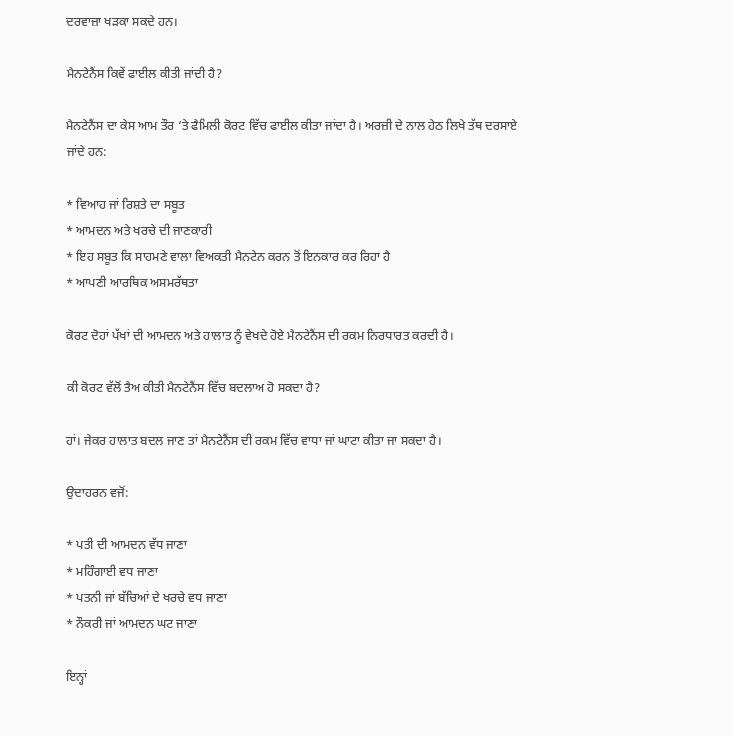ਦਰਵਾਜ਼ਾ ਖੜਕਾ ਸਕਦੇ ਹਨ।

ਮੈਨਟੇਨੈਂਸ ਕਿਵੇਂ ਫਾਈਲ ਕੀਤੀ ਜਾਂਦੀ ਹੈ?

ਮੈਨਟੇਨੈਂਸ ਦਾ ਕੇਸ ਆਮ ਤੌਰ ‘ਤੇ ਫੈਮਿਲੀ ਕੋਰਟ ਵਿੱਚ ਫਾਈਲ ਕੀਤਾ ਜਾਂਦਾ ਹੈ। ਅਰਜ਼ੀ ਦੇ ਨਾਲ ਹੇਠ ਲਿਖੇ ਤੱਥ ਦਰਸਾਏ ਜਾਂਦੇ ਹਨ:

* ਵਿਆਹ ਜਾਂ ਰਿਸ਼ਤੇ ਦਾ ਸਬੂਤ
* ਆਮਦਨ ਅਤੇ ਖਰਚੇ ਦੀ ਜਾਣਕਾਰੀ
* ਇਹ ਸਬੂਤ ਕਿ ਸਾਹਮਣੇ ਵਾਲਾ ਵਿਅਕਤੀ ਮੈਨਟੇਨ ਕਰਨ ਤੋਂ ਇਨਕਾਰ ਕਰ ਰਿਹਾ ਹੈ
* ਆਪਣੀ ਆਰਥਿਕ ਅਸਮਰੱਥਤਾ

ਕੋਰਟ ਦੋਹਾਂ ਪੱਖਾਂ ਦੀ ਆਮਦਨ ਅਤੇ ਹਾਲਾਤ ਨੂੰ ਵੇਖਦੇ ਹੋਏ ਮੈਨਟੇਨੈਂਸ ਦੀ ਰਕਮ ਨਿਰਧਾਰਤ ਕਰਦੀ ਹੈ।

ਕੀ ਕੋਰਟ ਵੱਲੋਂ ਤੈਅ ਕੀਤੀ ਮੈਨਟੇਨੈਂਸ ਵਿੱਚ ਬਦਲਾਅ ਹੋ ਸਕਦਾ ਹੈ?

ਹਾਂ। ਜੇਕਰ ਹਾਲਾਤ ਬਦਲ ਜਾਣ ਤਾਂ ਮੈਨਟੇਨੈਂਸ ਦੀ ਰਕਮ ਵਿੱਚ ਵਾਧਾ ਜਾਂ ਘਾਟਾ ਕੀਤਾ ਜਾ ਸਕਦਾ ਹੈ।

ਉਦਾਹਰਨ ਵਜੋਂ:

* ਪਤੀ ਦੀ ਆਮਦਨ ਵੱਧ ਜਾਣਾ
* ਮਹਿੰਗਾਈ ਵਧ ਜਾਣਾ
* ਪਤਨੀ ਜਾਂ ਬੱਚਿਆਂ ਦੇ ਖਰਚੇ ਵਧ ਜਾਣਾ
* ਨੌਕਰੀ ਜਾਂ ਆਮਦਨ ਘਟ ਜਾਣਾ

ਇਨ੍ਹਾਂ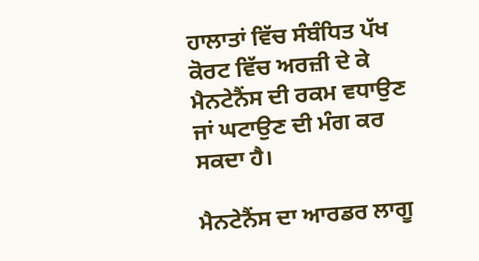ਹਾਲਾਤਾਂ ਵਿੱਚ ਸੰਬੰਧਿਤ ਪੱਖ ਕੋਰਟ ਵਿੱਚ ਅਰਜ਼ੀ ਦੇ ਕੇ ਮੈਨਟੇਨੈਂਸ ਦੀ ਰਕਮ ਵਧਾਉਣ ਜਾਂ ਘਟਾਉਣ ਦੀ ਮੰਗ ਕਰ ਸਕਦਾ ਹੈ।

ਮੈਨਟੇਨੈਂਸ ਦਾ ਆਰਡਰ ਲਾਗੂ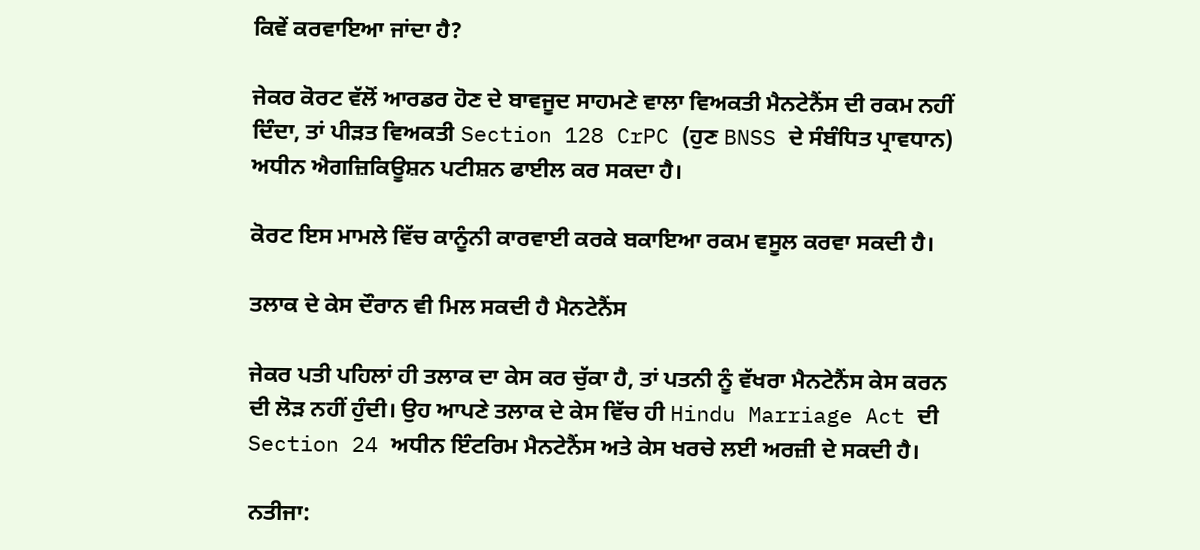ਕਿਵੇਂ ਕਰਵਾਇਆ ਜਾਂਦਾ ਹੈ?

ਜੇਕਰ ਕੋਰਟ ਵੱਲੋਂ ਆਰਡਰ ਹੋਣ ਦੇ ਬਾਵਜੂਦ ਸਾਹਮਣੇ ਵਾਲਾ ਵਿਅਕਤੀ ਮੈਨਟੇਨੈਂਸ ਦੀ ਰਕਮ ਨਹੀਂ ਦਿੰਦਾ, ਤਾਂ ਪੀੜਤ ਵਿਅਕਤੀ Section 128 CrPC (ਹੁਣ BNSS ਦੇ ਸੰਬੰਧਿਤ ਪ੍ਰਾਵਧਾਨ) ਅਧੀਨ ਐਗਜ਼ਿਕਿਊਸ਼ਨ ਪਟੀਸ਼ਨ ਫਾਈਲ ਕਰ ਸਕਦਾ ਹੈ।

ਕੋਰਟ ਇਸ ਮਾਮਲੇ ਵਿੱਚ ਕਾਨੂੰਨੀ ਕਾਰਵਾਈ ਕਰਕੇ ਬਕਾਇਆ ਰਕਮ ਵਸੂਲ ਕਰਵਾ ਸਕਦੀ ਹੈ।

ਤਲਾਕ ਦੇ ਕੇਸ ਦੌਰਾਨ ਵੀ ਮਿਲ ਸਕਦੀ ਹੈ ਮੈਨਟੇਨੈਂਸ

ਜੇਕਰ ਪਤੀ ਪਹਿਲਾਂ ਹੀ ਤਲਾਕ ਦਾ ਕੇਸ ਕਰ ਚੁੱਕਾ ਹੈ, ਤਾਂ ਪਤਨੀ ਨੂੰ ਵੱਖਰਾ ਮੈਨਟੇਨੈਂਸ ਕੇਸ ਕਰਨ ਦੀ ਲੋੜ ਨਹੀਂ ਹੁੰਦੀ। ਉਹ ਆਪਣੇ ਤਲਾਕ ਦੇ ਕੇਸ ਵਿੱਚ ਹੀ Hindu Marriage Act ਦੀ Section 24 ਅਧੀਨ ਇੰਟਰਿਮ ਮੈਨਟੇਨੈਂਸ ਅਤੇ ਕੇਸ ਖਰਚੇ ਲਈ ਅਰਜ਼ੀ ਦੇ ਸਕਦੀ ਹੈ।

ਨਤੀਜਾ: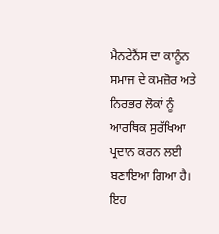ਮੈਨਟੇਨੈਂਸ ਦਾ ਕਾਨੂੰਨ ਸਮਾਜ ਦੇ ਕਮਜ਼ੋਰ ਅਤੇ ਨਿਰਭਰ ਲੋਕਾਂ ਨੂੰ ਆਰਥਿਕ ਸੁਰੱਖਿਆ ਪ੍ਰਦਾਨ ਕਰਨ ਲਈ ਬਣਾਇਆ ਗਿਆ ਹੈ। ਇਹ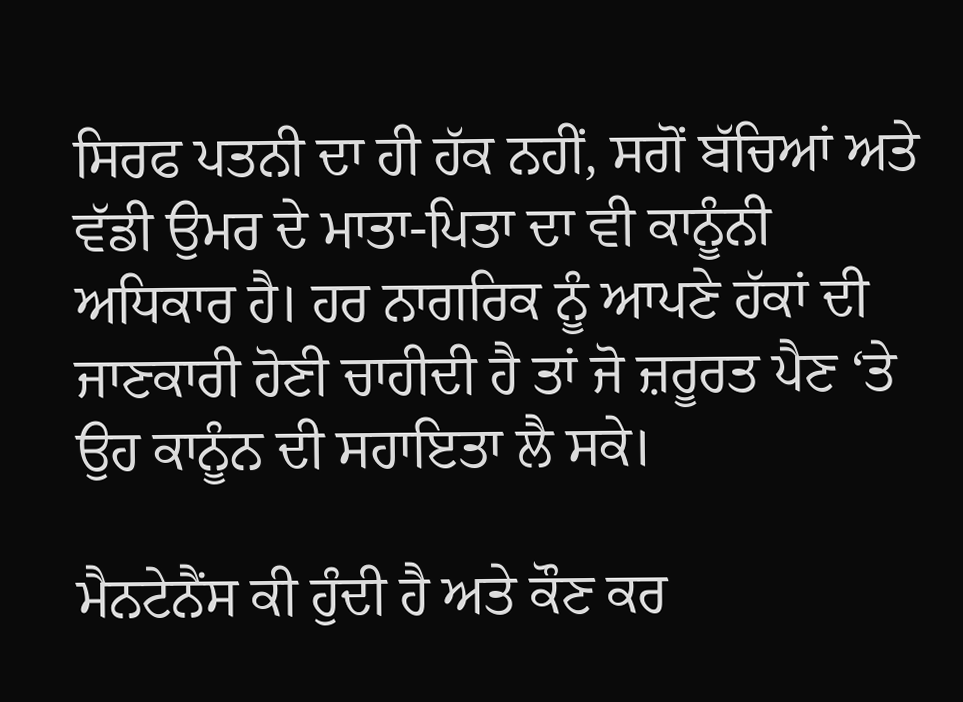ਸਿਰਫ ਪਤਨੀ ਦਾ ਹੀ ਹੱਕ ਨਹੀਂ, ਸਗੋਂ ਬੱਚਿਆਂ ਅਤੇ ਵੱਡੀ ਉਮਰ ਦੇ ਮਾਤਾ-ਪਿਤਾ ਦਾ ਵੀ ਕਾਨੂੰਨੀ ਅਧਿਕਾਰ ਹੈ। ਹਰ ਨਾਗਰਿਕ ਨੂੰ ਆਪਣੇ ਹੱਕਾਂ ਦੀ ਜਾਣਕਾਰੀ ਹੋਣੀ ਚਾਹੀਦੀ ਹੈ ਤਾਂ ਜੋ ਜ਼ਰੂਰਤ ਪੈਣ ‘ਤੇ ਉਹ ਕਾਨੂੰਨ ਦੀ ਸਹਾਇਤਾ ਲੈ ਸਕੇ।

ਮੈਨਟੇਨੈਂਸ ਕੀ ਹੁੰਦੀ ਹੈ ਅਤੇ ਕੌਣ ਕਰ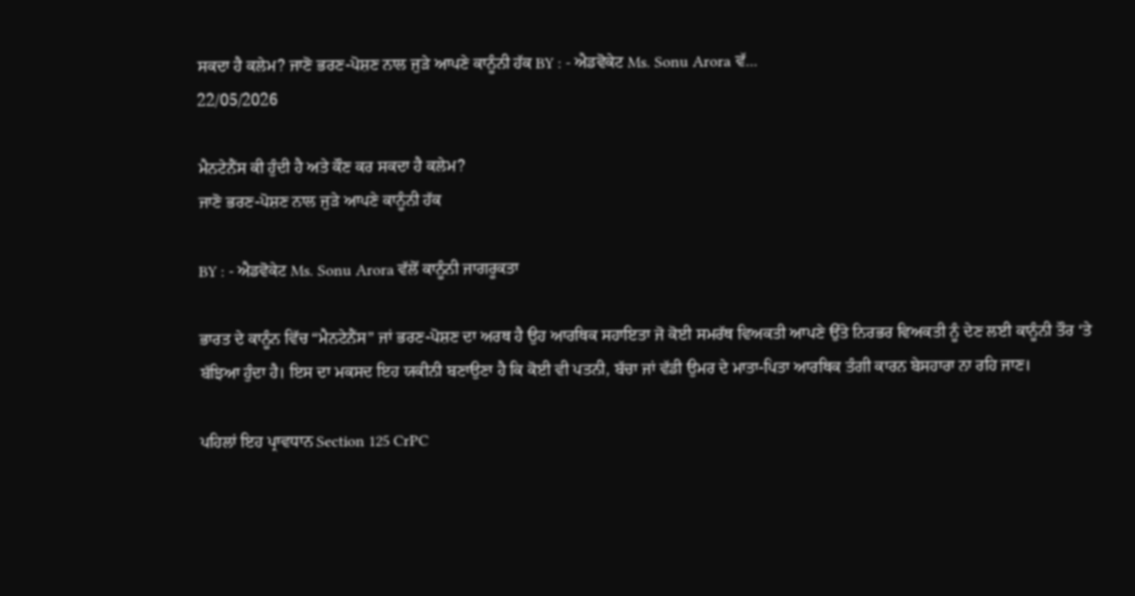ਸਕਦਾ ਹੈ ਕਲੇਮ? ਜਾਣੋ ਭਰਣ-ਪੋਸ਼ਣ ਨਾਲ ਜੁੜੇ ਆਪਣੇ ਕਾਨੂੰਨੀ ਹੱਕ BY : - ਐਡਵੋਕੇਟ Ms. Sonu Arora ਵੱ...
22/05/2026

ਮੈਨਟੇਨੈਂਸ ਕੀ ਹੁੰਦੀ ਹੈ ਅਤੇ ਕੌਣ ਕਰ ਸਕਦਾ ਹੈ ਕਲੇਮ?
ਜਾਣੋ ਭਰਣ-ਪੋਸ਼ਣ ਨਾਲ ਜੁੜੇ ਆਪਣੇ ਕਾਨੂੰਨੀ ਹੱਕ

BY : - ਐਡਵੋਕੇਟ Ms. Sonu Arora ਵੱਲੋਂ ਕਾਨੂੰਨੀ ਜਾਗਰੂਕਤਾ

ਭਾਰਤ ਦੇ ਕਾਨੂੰਨ ਵਿੱਚ “ਮੈਨਟੇਨੈਂਸ” ਜਾਂ ਭਰਣ-ਪੋਸ਼ਣ ਦਾ ਅਰਥ ਹੈ ਉਹ ਆਰਥਿਕ ਸਹਾਇਤਾ ਜੋ ਕੋਈ ਸਮਰੱਥ ਵਿਅਕਤੀ ਆਪਣੇ ਉੱਤੇ ਨਿਰਭਰ ਵਿਅਕਤੀ ਨੂੰ ਦੇਣ ਲਈ ਕਾਨੂੰਨੀ ਤੌਰ ‘ਤੇ ਬੱਝਿਆ ਹੁੰਦਾ ਹੈ। ਇਸ ਦਾ ਮਕਸਦ ਇਹ ਯਕੀਨੀ ਬਣਾਉਣਾ ਹੈ ਕਿ ਕੋਈ ਵੀ ਪਤਨੀ, ਬੱਚਾ ਜਾਂ ਵੱਡੀ ਉਮਰ ਦੇ ਮਾਤਾ-ਪਿਤਾ ਆਰਥਿਕ ਤੰਗੀ ਕਾਰਨ ਬੇਸਹਾਰਾ ਨਾ ਰਹਿ ਜਾਣ।

ਪਹਿਲਾਂ ਇਹ ਪ੍ਰਾਵਧਾਨ Section 125 CrPC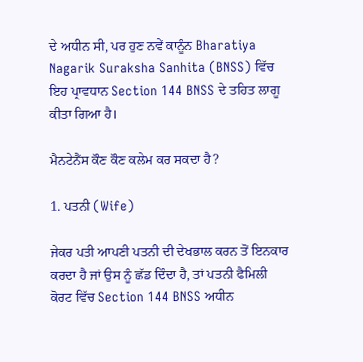ਦੇ ਅਧੀਨ ਸੀ, ਪਰ ਹੁਣ ਨਵੇਂ ਕਾਨੂੰਨ Bharatiya Nagarik Suraksha Sanhita (BNSS) ਵਿੱਚ ਇਹ ਪ੍ਰਾਵਧਾਨ Section 144 BNSS ਦੇ ਤਹਿਤ ਲਾਗੂ ਕੀਤਾ ਗਿਆ ਹੈ।

ਮੈਨਟੇਨੈਂਸ ਕੌਣ ਕੌਣ ਕਲੇਮ ਕਰ ਸਕਦਾ ਹੈ?

1. ਪਤਨੀ (Wife)

ਜੇਕਰ ਪਤੀ ਆਪਣੀ ਪਤਨੀ ਦੀ ਦੇਖਭਾਲ ਕਰਨ ਤੋਂ ਇਨਕਾਰ ਕਰਦਾ ਹੈ ਜਾਂ ਉਸ ਨੂੰ ਛੱਡ ਦਿੰਦਾ ਹੈ, ਤਾਂ ਪਤਨੀ ਫੈਮਿਲੀ ਕੋਰਟ ਵਿੱਚ Section 144 BNSS ਅਧੀਨ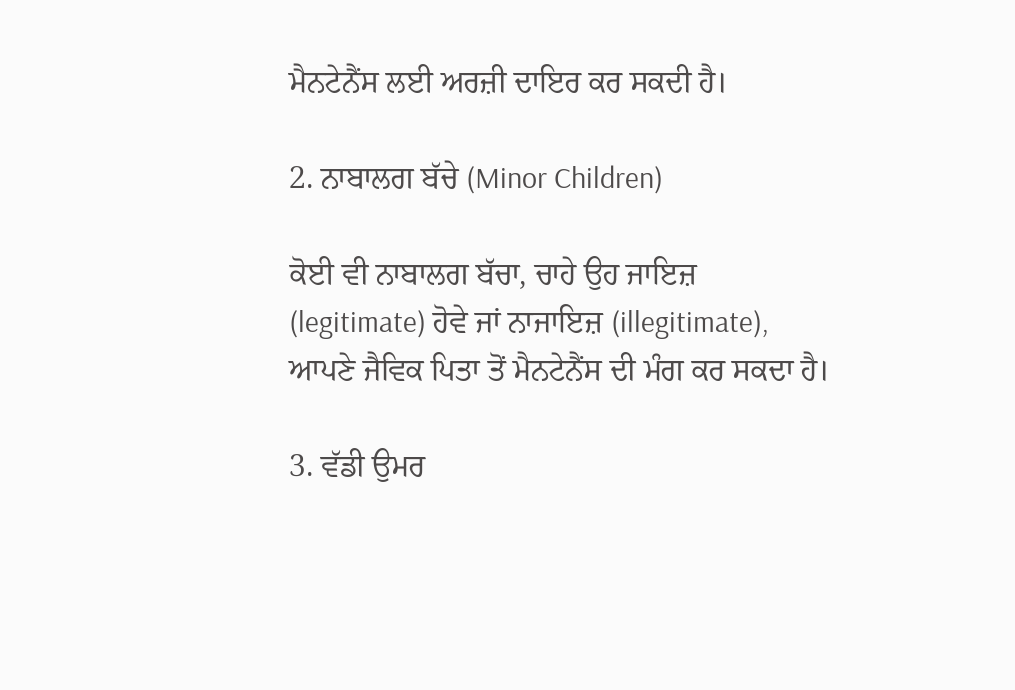ਮੈਨਟੇਨੈਂਸ ਲਈ ਅਰਜ਼ੀ ਦਾਇਰ ਕਰ ਸਕਦੀ ਹੈ।

2. ਨਾਬਾਲਗ ਬੱਚੇ (Minor Children)

ਕੋਈ ਵੀ ਨਾਬਾਲਗ ਬੱਚਾ, ਚਾਹੇ ਉਹ ਜਾਇਜ਼ (legitimate) ਹੋਵੇ ਜਾਂ ਨਾਜਾਇਜ਼ (illegitimate), ਆਪਣੇ ਜੈਵਿਕ ਪਿਤਾ ਤੋਂ ਮੈਨਟੇਨੈਂਸ ਦੀ ਮੰਗ ਕਰ ਸਕਦਾ ਹੈ।

3. ਵੱਡੀ ਉਮਰ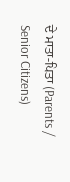ਦੇ ਮਾਤਾ-ਪਿਤਾ (Parents / Senior Citizens)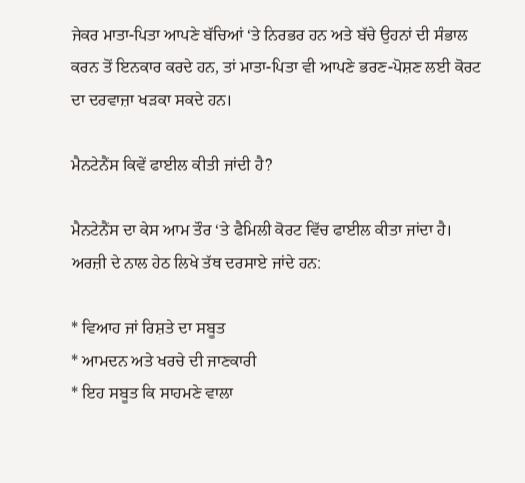ਜੇਕਰ ਮਾਤਾ-ਪਿਤਾ ਆਪਣੇ ਬੱਚਿਆਂ ‘ਤੇ ਨਿਰਭਰ ਹਨ ਅਤੇ ਬੱਚੇ ਉਹਨਾਂ ਦੀ ਸੰਭਾਲ ਕਰਨ ਤੋਂ ਇਨਕਾਰ ਕਰਦੇ ਹਨ, ਤਾਂ ਮਾਤਾ-ਪਿਤਾ ਵੀ ਆਪਣੇ ਭਰਣ-ਪੋਸ਼ਣ ਲਈ ਕੋਰਟ ਦਾ ਦਰਵਾਜ਼ਾ ਖੜਕਾ ਸਕਦੇ ਹਨ।

ਮੈਨਟੇਨੈਂਸ ਕਿਵੇਂ ਫਾਈਲ ਕੀਤੀ ਜਾਂਦੀ ਹੈ?

ਮੈਨਟੇਨੈਂਸ ਦਾ ਕੇਸ ਆਮ ਤੌਰ ‘ਤੇ ਫੈਮਿਲੀ ਕੋਰਟ ਵਿੱਚ ਫਾਈਲ ਕੀਤਾ ਜਾਂਦਾ ਹੈ। ਅਰਜ਼ੀ ਦੇ ਨਾਲ ਹੇਠ ਲਿਖੇ ਤੱਥ ਦਰਸਾਏ ਜਾਂਦੇ ਹਨ:

* ਵਿਆਹ ਜਾਂ ਰਿਸ਼ਤੇ ਦਾ ਸਬੂਤ
* ਆਮਦਨ ਅਤੇ ਖਰਚੇ ਦੀ ਜਾਣਕਾਰੀ
* ਇਹ ਸਬੂਤ ਕਿ ਸਾਹਮਣੇ ਵਾਲਾ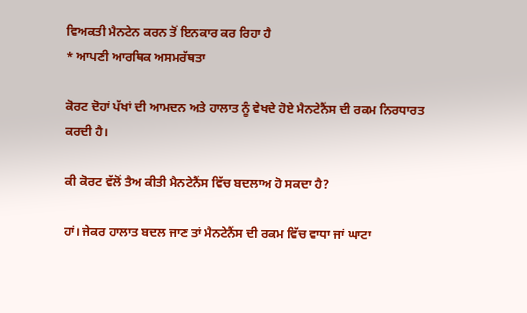ਵਿਅਕਤੀ ਮੈਨਟੇਨ ਕਰਨ ਤੋਂ ਇਨਕਾਰ ਕਰ ਰਿਹਾ ਹੈ
* ਆਪਣੀ ਆਰਥਿਕ ਅਸਮਰੱਥਤਾ

ਕੋਰਟ ਦੋਹਾਂ ਪੱਖਾਂ ਦੀ ਆਮਦਨ ਅਤੇ ਹਾਲਾਤ ਨੂੰ ਵੇਖਦੇ ਹੋਏ ਮੈਨਟੇਨੈਂਸ ਦੀ ਰਕਮ ਨਿਰਧਾਰਤ ਕਰਦੀ ਹੈ।

ਕੀ ਕੋਰਟ ਵੱਲੋਂ ਤੈਅ ਕੀਤੀ ਮੈਨਟੇਨੈਂਸ ਵਿੱਚ ਬਦਲਾਅ ਹੋ ਸਕਦਾ ਹੈ?

ਹਾਂ। ਜੇਕਰ ਹਾਲਾਤ ਬਦਲ ਜਾਣ ਤਾਂ ਮੈਨਟੇਨੈਂਸ ਦੀ ਰਕਮ ਵਿੱਚ ਵਾਧਾ ਜਾਂ ਘਾਟਾ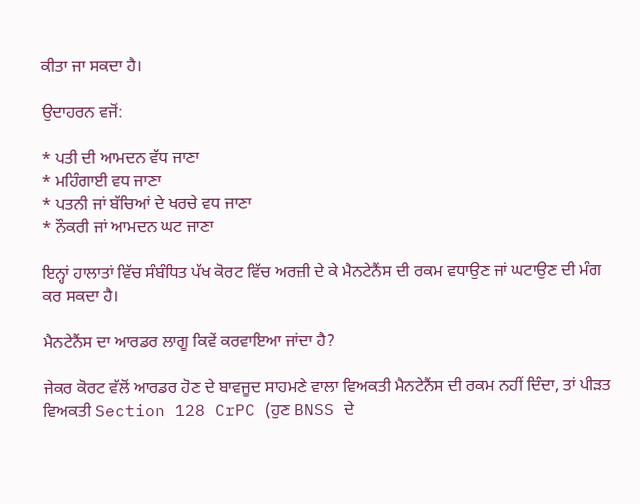ਕੀਤਾ ਜਾ ਸਕਦਾ ਹੈ।

ਉਦਾਹਰਨ ਵਜੋਂ:

* ਪਤੀ ਦੀ ਆਮਦਨ ਵੱਧ ਜਾਣਾ
* ਮਹਿੰਗਾਈ ਵਧ ਜਾਣਾ
* ਪਤਨੀ ਜਾਂ ਬੱਚਿਆਂ ਦੇ ਖਰਚੇ ਵਧ ਜਾਣਾ
* ਨੌਕਰੀ ਜਾਂ ਆਮਦਨ ਘਟ ਜਾਣਾ

ਇਨ੍ਹਾਂ ਹਾਲਾਤਾਂ ਵਿੱਚ ਸੰਬੰਧਿਤ ਪੱਖ ਕੋਰਟ ਵਿੱਚ ਅਰਜ਼ੀ ਦੇ ਕੇ ਮੈਨਟੇਨੈਂਸ ਦੀ ਰਕਮ ਵਧਾਉਣ ਜਾਂ ਘਟਾਉਣ ਦੀ ਮੰਗ ਕਰ ਸਕਦਾ ਹੈ।

ਮੈਨਟੇਨੈਂਸ ਦਾ ਆਰਡਰ ਲਾਗੂ ਕਿਵੇਂ ਕਰਵਾਇਆ ਜਾਂਦਾ ਹੈ?

ਜੇਕਰ ਕੋਰਟ ਵੱਲੋਂ ਆਰਡਰ ਹੋਣ ਦੇ ਬਾਵਜੂਦ ਸਾਹਮਣੇ ਵਾਲਾ ਵਿਅਕਤੀ ਮੈਨਟੇਨੈਂਸ ਦੀ ਰਕਮ ਨਹੀਂ ਦਿੰਦਾ, ਤਾਂ ਪੀੜਤ ਵਿਅਕਤੀ Section 128 CrPC (ਹੁਣ BNSS ਦੇ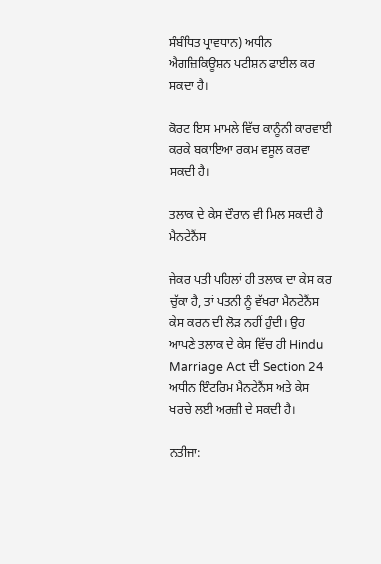ਸੰਬੰਧਿਤ ਪ੍ਰਾਵਧਾਨ) ਅਧੀਨ ਐਗਜ਼ਿਕਿਊਸ਼ਨ ਪਟੀਸ਼ਨ ਫਾਈਲ ਕਰ ਸਕਦਾ ਹੈ।

ਕੋਰਟ ਇਸ ਮਾਮਲੇ ਵਿੱਚ ਕਾਨੂੰਨੀ ਕਾਰਵਾਈ ਕਰਕੇ ਬਕਾਇਆ ਰਕਮ ਵਸੂਲ ਕਰਵਾ ਸਕਦੀ ਹੈ।

ਤਲਾਕ ਦੇ ਕੇਸ ਦੌਰਾਨ ਵੀ ਮਿਲ ਸਕਦੀ ਹੈ ਮੈਨਟੇਨੈਂਸ

ਜੇਕਰ ਪਤੀ ਪਹਿਲਾਂ ਹੀ ਤਲਾਕ ਦਾ ਕੇਸ ਕਰ ਚੁੱਕਾ ਹੈ, ਤਾਂ ਪਤਨੀ ਨੂੰ ਵੱਖਰਾ ਮੈਨਟੇਨੈਂਸ ਕੇਸ ਕਰਨ ਦੀ ਲੋੜ ਨਹੀਂ ਹੁੰਦੀ। ਉਹ ਆਪਣੇ ਤਲਾਕ ਦੇ ਕੇਸ ਵਿੱਚ ਹੀ Hindu Marriage Act ਦੀ Section 24 ਅਧੀਨ ਇੰਟਰਿਮ ਮੈਨਟੇਨੈਂਸ ਅਤੇ ਕੇਸ ਖਰਚੇ ਲਈ ਅਰਜ਼ੀ ਦੇ ਸਕਦੀ ਹੈ।

ਨਤੀਜਾ: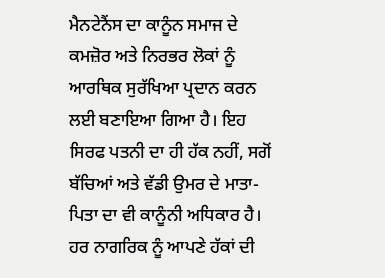ਮੈਨਟੇਨੈਂਸ ਦਾ ਕਾਨੂੰਨ ਸਮਾਜ ਦੇ ਕਮਜ਼ੋਰ ਅਤੇ ਨਿਰਭਰ ਲੋਕਾਂ ਨੂੰ ਆਰਥਿਕ ਸੁਰੱਖਿਆ ਪ੍ਰਦਾਨ ਕਰਨ ਲਈ ਬਣਾਇਆ ਗਿਆ ਹੈ। ਇਹ ਸਿਰਫ ਪਤਨੀ ਦਾ ਹੀ ਹੱਕ ਨਹੀਂ, ਸਗੋਂ ਬੱਚਿਆਂ ਅਤੇ ਵੱਡੀ ਉਮਰ ਦੇ ਮਾਤਾ-ਪਿਤਾ ਦਾ ਵੀ ਕਾਨੂੰਨੀ ਅਧਿਕਾਰ ਹੈ। ਹਰ ਨਾਗਰਿਕ ਨੂੰ ਆਪਣੇ ਹੱਕਾਂ ਦੀ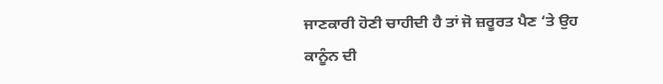ਜਾਣਕਾਰੀ ਹੋਣੀ ਚਾਹੀਦੀ ਹੈ ਤਾਂ ਜੋ ਜ਼ਰੂਰਤ ਪੈਣ ‘ਤੇ ਉਹ ਕਾਨੂੰਨ ਦੀ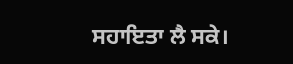ਸਹਾਇਤਾ ਲੈ ਸਕੇ।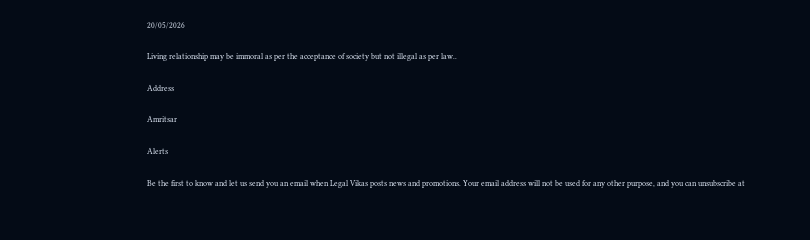20/05/2026

Living relationship may be immoral as per the acceptance of society but not illegal as per law..

Address

Amritsar

Alerts

Be the first to know and let us send you an email when Legal Vikas posts news and promotions. Your email address will not be used for any other purpose, and you can unsubscribe at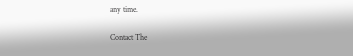any time.

Contact The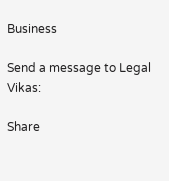Business

Send a message to Legal Vikas:

Share